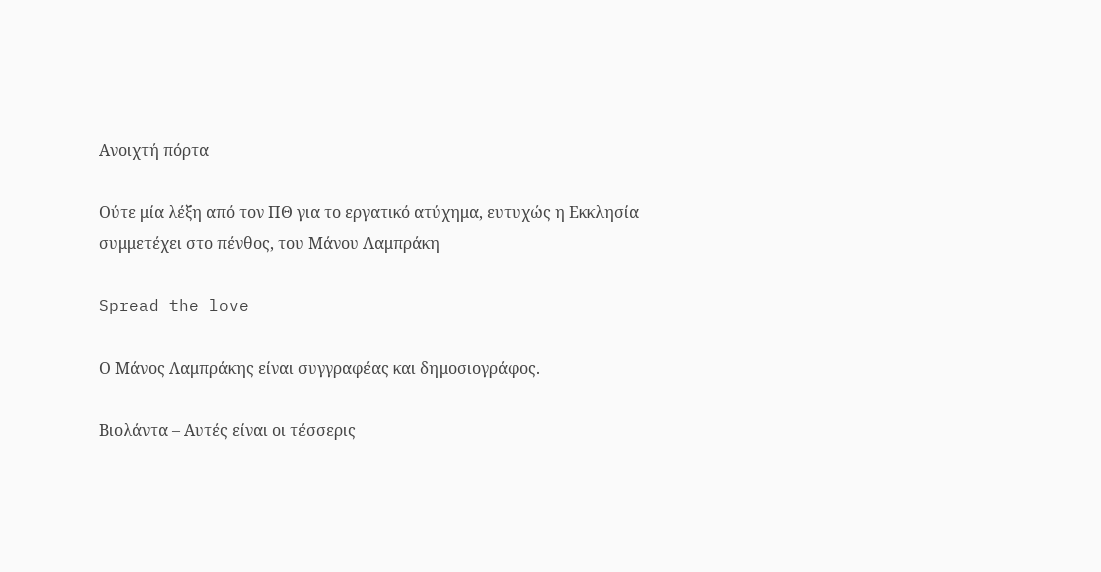Ανοιχτή πόρτα

Ούτε μία λέξη από τον ΠΘ για το εργατικό ατύχημα, ευτυχώς η Εκκλησία συμμετέχει στο πένθος, του Μάνου Λαμπράκη

Spread the love

Ο Μάνος Λαμπράκης είναι συγγραφέας και δημοσιογράφος.

Βιολάντα – Αυτές είναι οι τέσσερις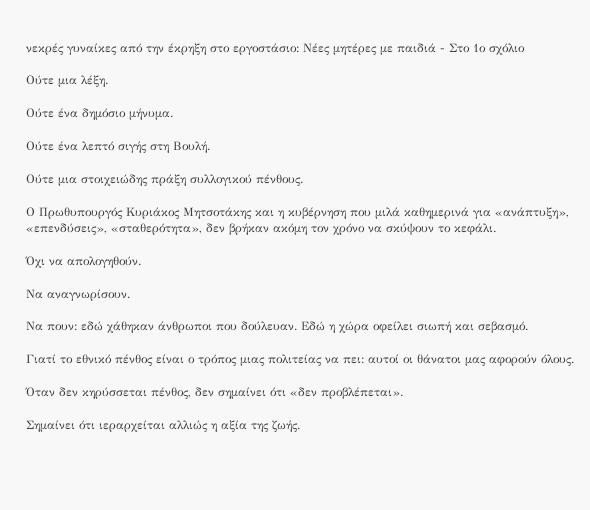νεκρές γυναίκες από την έκρηξη στο εργοστάσιο: Νέες μητέρες με παιδιά - Στο 1ο σχόλιο

Ούτε μια λέξη.

Ούτε ένα δημόσιο μήνυμα.

Ούτε ένα λεπτό σιγής στη Βουλή.

Ούτε μια στοιχειώδης πράξη συλλογικού πένθους.

Ο Πρωθυπουργός Κυριάκος Μητσοτάκης και η κυβέρνηση που μιλά καθημερινά για «ανάπτυξη», «επενδύσεις», «σταθερότητα», δεν βρήκαν ακόμη τον χρόνο να σκύψουν το κεφάλι.

Όχι να απολογηθούν.

Να αναγνωρίσουν.

Να πουν: εδώ χάθηκαν άνθρωποι που δούλευαν. Εδώ η χώρα οφείλει σιωπή και σεβασμό.

Γιατί το εθνικό πένθος είναι ο τρόπος μιας πολιτείας να πει: αυτοί οι θάνατοι μας αφορούν όλους.

Όταν δεν κηρύσσεται πένθος, δεν σημαίνει ότι «δεν προβλέπεται».

Σημαίνει ότι ιεραρχείται αλλιώς η αξία της ζωής.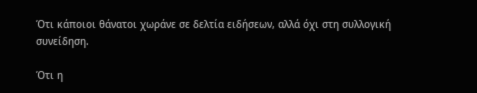Ότι κάποιοι θάνατοι χωράνε σε δελτία ειδήσεων, αλλά όχι στη συλλογική συνείδηση.

Ότι η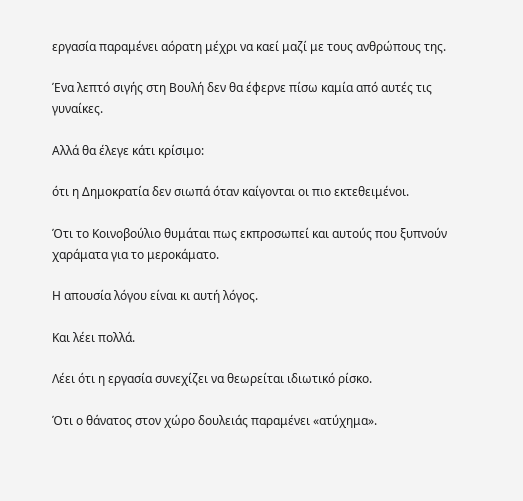εργασία παραμένει αόρατη μέχρι να καεί μαζί με τους ανθρώπους της.

Ένα λεπτό σιγής στη Βουλή δεν θα έφερνε πίσω καμία από αυτές τις γυναίκες.

Αλλά θα έλεγε κάτι κρίσιμο:

ότι η Δημοκρατία δεν σιωπά όταν καίγονται οι πιο εκτεθειμένοι.

Ότι το Κοινοβούλιο θυμάται πως εκπροσωπεί και αυτούς που ξυπνούν χαράματα για το μεροκάματο.

Η απουσία λόγου είναι κι αυτή λόγος.

Και λέει πολλά.

Λέει ότι η εργασία συνεχίζει να θεωρείται ιδιωτικό ρίσκο.

Ότι ο θάνατος στον χώρο δουλειάς παραμένει «ατύχημα».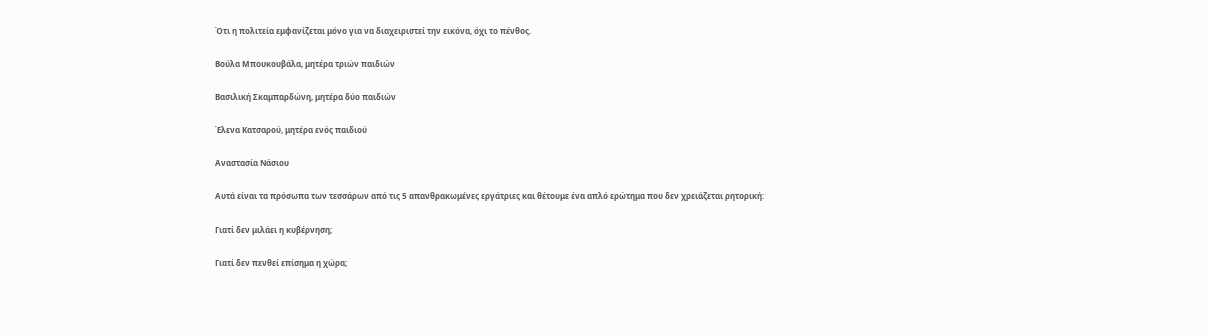Ότι η πολιτεία εμφανίζεται μόνο για να διαχειριστεί την εικόνα, όχι το πένθος.

Βούλα Μπουκουβάλα, μητέρα τριών παιδιών

Βασιλική Σκαμπαρδώνη, μητέρα δύο παιδιών

Έλενα Κατσαρού, μητέρα ενός παιδιού

Αναστασία Νάσιου

Αυτά είναι τα πρόσωπα των τεσσάρων από τις 5 απανθρακωμένες εργάτριες και θέτουμε ένα απλό ερώτημα που δεν χρειάζεται ρητορική:

Γιατί δεν μιλάει η κυβέρνηση;

Γιατί δεν πενθεί επίσημα η χώρα;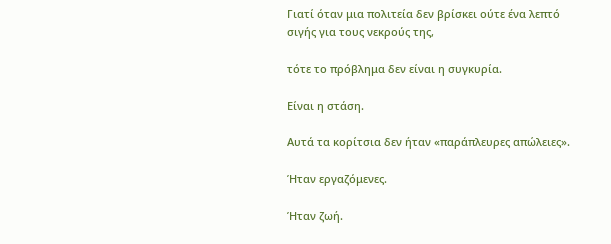Γιατί όταν μια πολιτεία δεν βρίσκει ούτε ένα λεπτό σιγής για τους νεκρούς της,

τότε το πρόβλημα δεν είναι η συγκυρία.

Είναι η στάση.

Αυτά τα κορίτσια δεν ήταν «παράπλευρες απώλειες».

Ήταν εργαζόμενες.

Ήταν ζωή.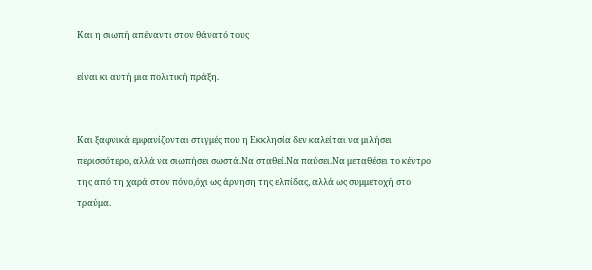Και η σιωπή απέναντι στον θάνατό τους

είναι κι αυτή μια πολιτική πράξη.


Και ξαφνικά εμφανίζονται στιγμές που η Εκκλησία δεν καλείται να μιλήσει περισσότερο, αλλά να σιωπήσει σωστά.Να σταθεί.Να παύσει.Να μεταθέσει το κέντρο της από τη χαρά στον πόνο,όχι ως άρνηση της ελπίδας, αλλά ως συμμετοχή στο τραύμα.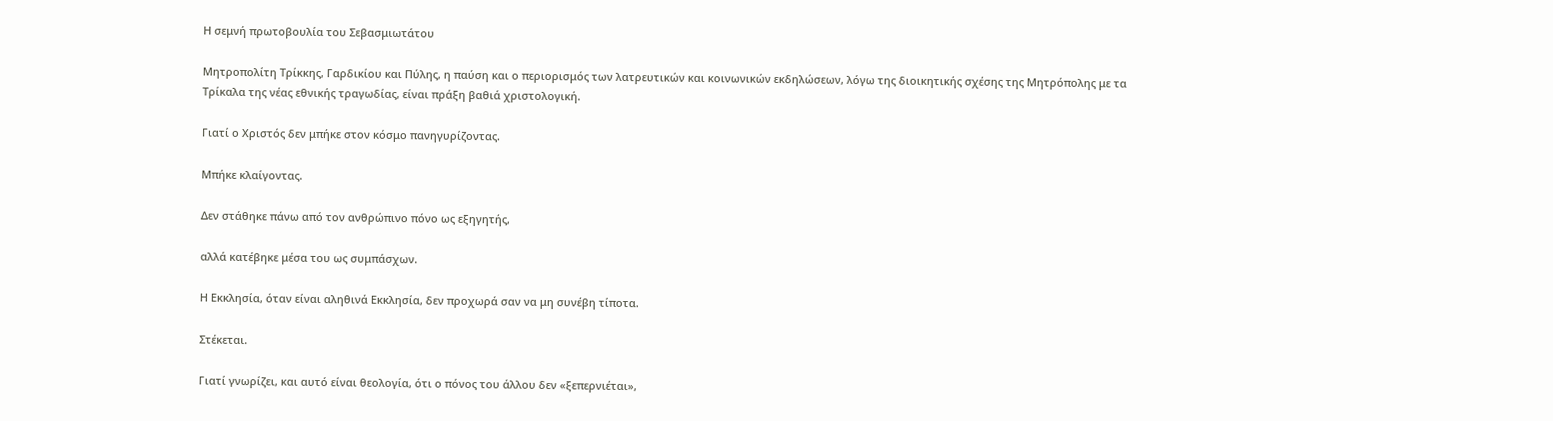Η σεμνή πρωτοβουλία του Σεβασμιωτάτου

Μητροπολίτη Τρίκκης, Γαρδικίου και Πύλης, η παύση και ο περιορισμός των λατρευτικών και κοινωνικών εκδηλώσεων, λόγω της διοικητικής σχέσης της Μητρόπολης με τα Τρίκαλα της νέας εθνικής τραγωδίας, είναι πράξη βαθιά χριστολογική.

Γιατί ο Χριστός δεν μπήκε στον κόσμο πανηγυρίζοντας.

Μπήκε κλαίγοντας.

Δεν στάθηκε πάνω από τον ανθρώπινο πόνο ως εξηγητής,

αλλά κατέβηκε μέσα του ως συμπάσχων.

Η Εκκλησία, όταν είναι αληθινά Εκκλησία, δεν προχωρά σαν να μη συνέβη τίποτα.

Στέκεται.

Γιατί γνωρίζει, και αυτό είναι θεολογία, ότι ο πόνος του άλλου δεν «ξεπερνιέται»,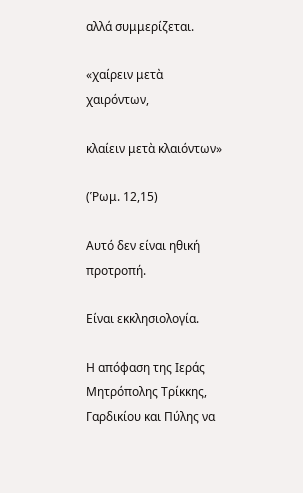αλλά συμμερίζεται.

«χαίρειν μετὰ χαιρόντων,

κλαίειν μετὰ κλαιόντων»

(Ῥωμ. 12,15)

Αυτό δεν είναι ηθική προτροπή.

Είναι εκκλησιολογία.

Η απόφαση της Ιεράς Μητρόπολης Τρίκκης, Γαρδικίου και Πύλης να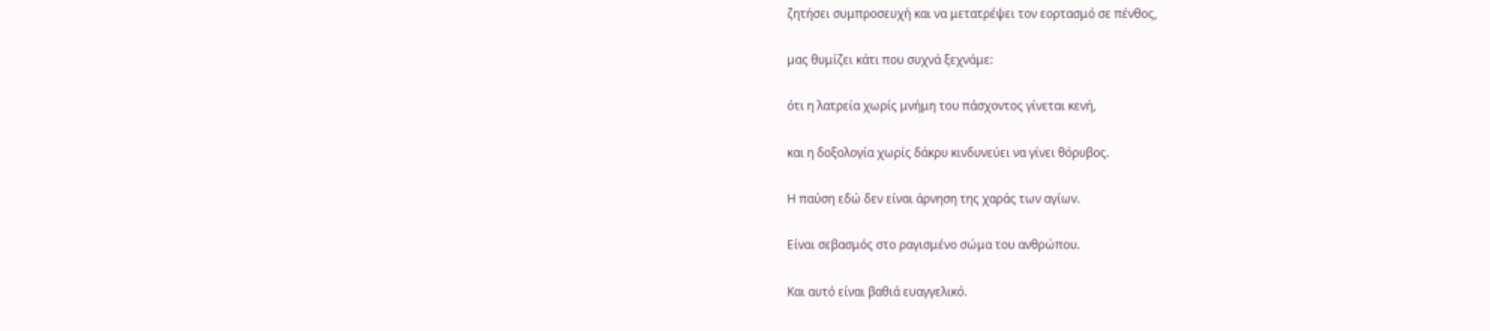ζητήσει συμπροσευχή και να μετατρέψει τον εορτασμό σε πένθος,

μας θυμίζει κάτι που συχνά ξεχνάμε:

ότι η λατρεία χωρίς μνήμη του πάσχοντος γίνεται κενή,

και η δοξολογία χωρίς δάκρυ κινδυνεύει να γίνει θόρυβος.

Η παύση εδώ δεν είναι άρνηση της χαράς των αγίων.

Είναι σεβασμός στο ραγισμένο σώμα του ανθρώπου.

Και αυτό είναι βαθιά ευαγγελικό.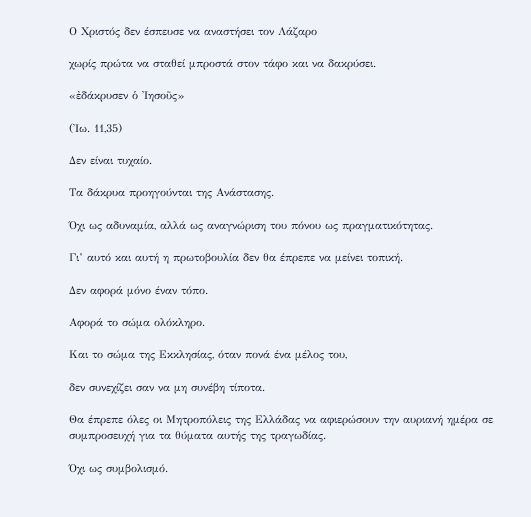Ο Χριστός δεν έσπευσε να αναστήσει τον Λάζαρο

χωρίς πρώτα να σταθεί μπροστά στον τάφο και να δακρύσει.

«ἐδάκρυσεν ὁ Ἰησοῦς»

(Ἰω. 11,35)

Δεν είναι τυχαίο.

Τα δάκρυα προηγούνται της Ανάστασης.

Όχι ως αδυναμία, αλλά ως αναγνώριση του πόνου ως πραγματικότητας.

Γι’ αυτό και αυτή η πρωτοβουλία δεν θα έπρεπε να μείνει τοπική.

Δεν αφορά μόνο έναν τόπο.

Αφορά το σώμα ολόκληρο.

Και το σώμα της Εκκλησίας, όταν πονά ένα μέλος του,

δεν συνεχίζει σαν να μη συνέβη τίποτα.

Θα έπρεπε όλες οι Μητροπόλεις της Ελλάδας να αφιερώσουν την αυριανή ημέρα σε συμπροσευχή για τα θύματα αυτής της τραγωδίας.

Όχι ως συμβολισμό.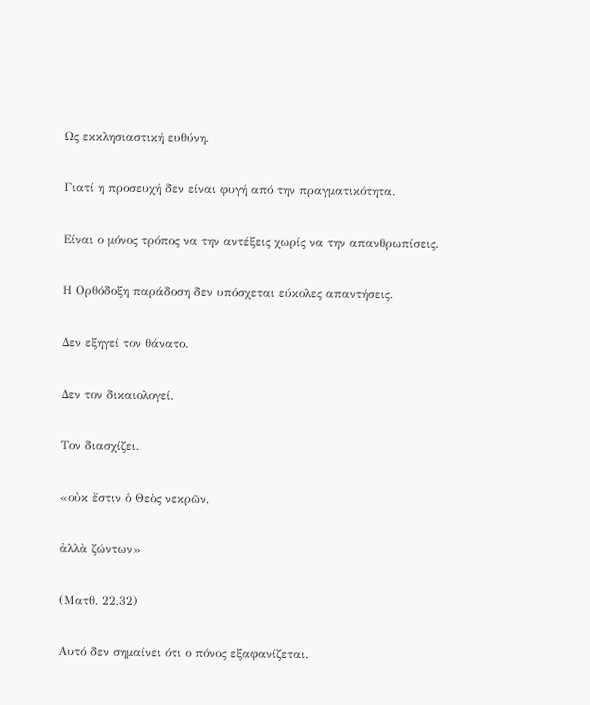Ως εκκλησιαστική ευθύνη.

Γιατί η προσευχή δεν είναι φυγή από την πραγματικότητα.

Είναι ο μόνος τρόπος να την αντέξεις χωρίς να την απανθρωπίσεις.

Η Ορθόδοξη παράδοση δεν υπόσχεται εύκολες απαντήσεις.

Δεν εξηγεί τον θάνατο.

Δεν τον δικαιολογεί.

Τον διασχίζει.

«οὐκ ἔστιν ὁ Θεὸς νεκρῶν,

ἀλλὰ ζώντων»

(Ματθ. 22,32)

Αυτό δεν σημαίνει ότι ο πόνος εξαφανίζεται.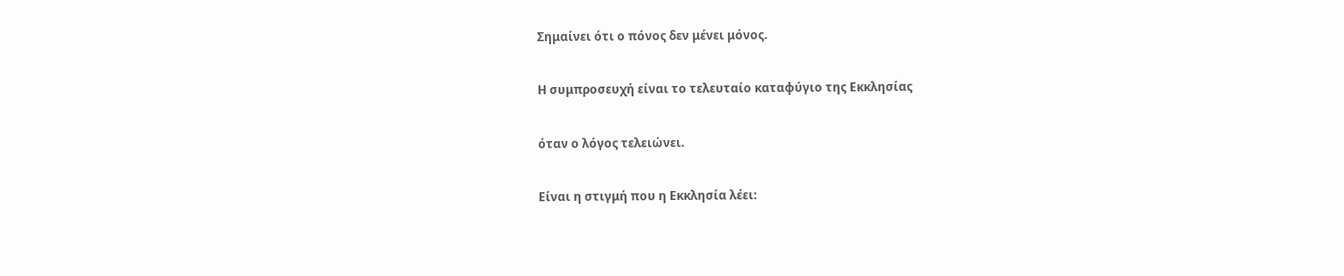Σημαίνει ότι ο πόνος δεν μένει μόνος.

Η συμπροσευχή είναι το τελευταίο καταφύγιο της Εκκλησίας

όταν ο λόγος τελειώνει.

Είναι η στιγμή που η Εκκλησία λέει: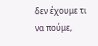δεν έχουμε τι να πούμε,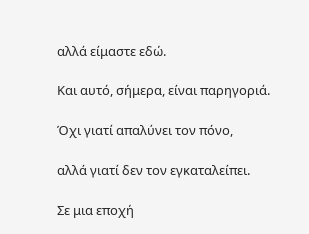αλλά είμαστε εδώ.

Και αυτό, σήμερα, είναι παρηγοριά.

Όχι γιατί απαλύνει τον πόνο,

αλλά γιατί δεν τον εγκαταλείπει.

Σε μια εποχή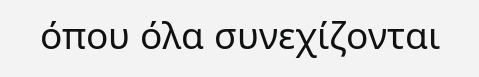όπου όλα συνεχίζονται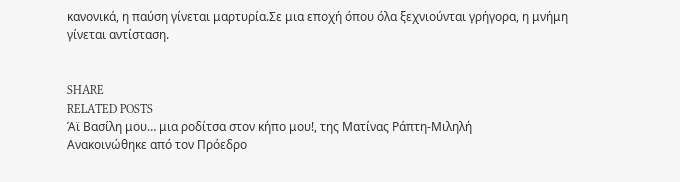κανονικά, η παύση γίνεται μαρτυρία.Σε μια εποχή όπου όλα ξεχνιούνται γρήγορα, η μνήμη γίνεται αντίσταση.


SHARE
RELATED POSTS
Άϊ Βασίλη μου… μια ροδίτσα στον κήπο μου!, της Ματίνας Ράπτη-Μιληλή
Ανακοινώθηκε από τον Πρόεδρο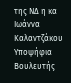της ΝΔ η κα Ιωάννα Καλαντζάκου Υποψήφια Βουλευτής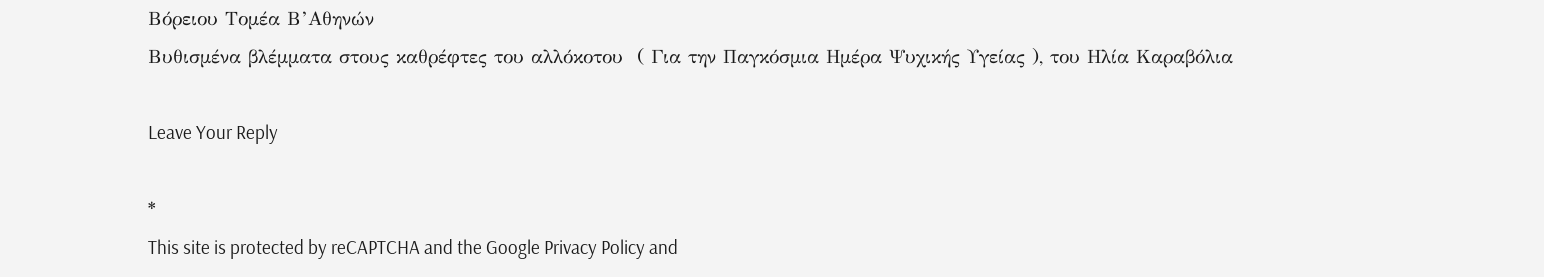Βόρειου Τομέα Β’Αθηνών
Βυθισμένα βλέμματα στους καθρέφτες του αλλόκοτου  ( Για την Παγκόσμια Ημέρα Ψυχικής Υγείας ), του Ηλία Καραβόλια

Leave Your Reply

*
This site is protected by reCAPTCHA and the Google Privacy Policy and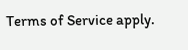Terms of Service apply.